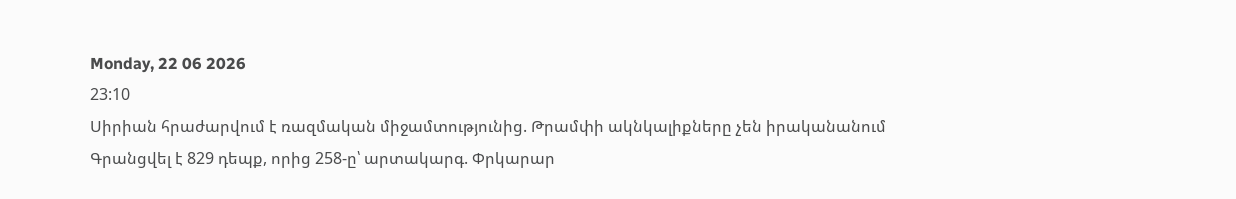Monday, 22 06 2026
23:10
Սիրիան հրաժարվում է ռազմական միջամտությունից. Թրամփի ակնկալիքները չեն իրականանում
Գրանցվել է 829 դեպք, որից 258-ը՝ արտակարգ. Փրկարար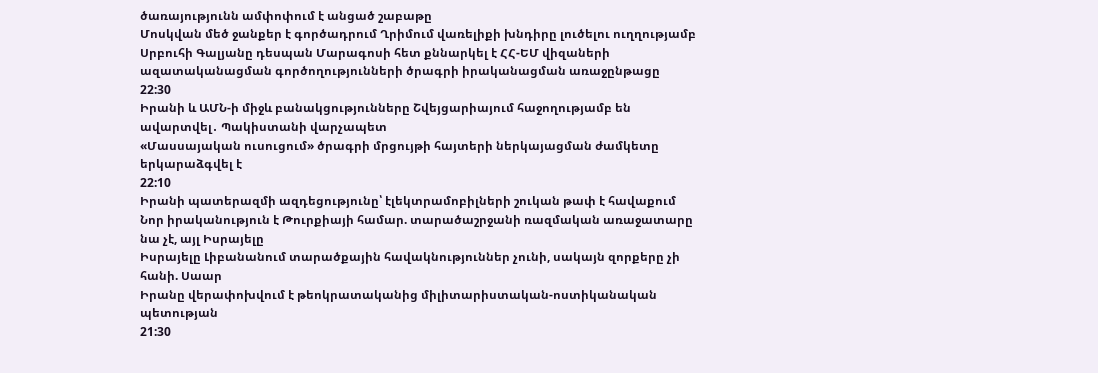ծառայությունն ամփոփում է անցած շաբաթը
Մոսկվան մեծ ջանքեր է գործադրում Ղրիմում վառելիքի խնդիրը լուծելու ուղղությամբ
Սրբուհի Գալյանը դեսպան Մարագոսի հետ քննարկել է ՀՀ-ԵՄ վիզաների ազատականացման գործողությունների ծրագրի իրականացման առաջընթացը
22:30
Իրանի և ԱՄՆ-ի միջև բանակցությունները Շվեյցարիայում հաջողությամբ են ավարտվել․ Պակիստանի վարչապետ
«Մասսայական ուսուցում» ծրագրի մրցույթի հայտերի ներկայացման ժամկետը երկարաձգվել է
22:10
Իրանի պատերազմի ազդեցությունը՝ էլեկտրամոբիլների շուկան թափ է հավաքում
Նոր իրականություն է Թուրքիայի համար. տարածաշրջանի ռազմական առաջատարը նա չէ, այլ Իսրայելը
Իսրայելը Լիբանանում տարածքային հավակնություններ չունի, սակայն զորքերը չի հանի. Սաար
Իրանը վերափոխվում է թեոկրատականից միլիտարիստական-ոստիկանական պետության
21:30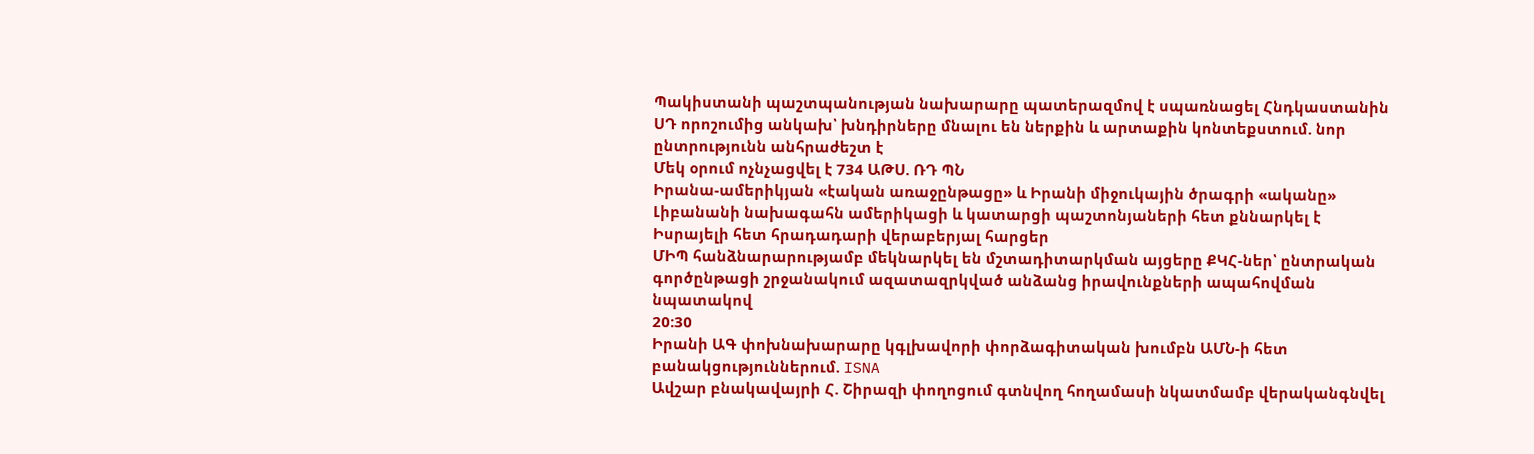Պակիստանի պաշտպանության նախարարը պատերազմով է սպառնացել Հնդկաստանին
ՍԴ որոշումից անկախ՝ խնդիրները մնալու են ներքին և արտաքին կոնտեքստում. նոր ընտրությունն անհրաժեշտ է
Մեկ օրում ոչնչացվել է 734 ԱԹՍ. ՌԴ ՊՆ
Իրանա-ամերիկյան «էական առաջընթացը» և Իրանի միջուկային ծրագրի «ականը»
Լիբանանի նախագահն ամերիկացի և կատարցի պաշտոնյաների հետ քննարկել է Իսրայելի հետ հրադադարի վերաբերյալ հարցեր
ՄԻՊ հանձնարարությամբ մեկնարկել են մշտադիտարկման այցերը ՔԿՀ-ներ՝ ընտրական գործընթացի շրջանակում ազատազրկված անձանց իրավունքների ապահովման նպատակով
20:30
Իրանի ԱԳ փոխնախարարը կգլխավորի փորձագիտական խումբն ԱՄՆ-ի հետ բանակցություններում. ISNA
Ավշար բնակավայրի Հ. Շիրազի փողոցում գտնվող հողամասի նկատմամբ վերականգնվել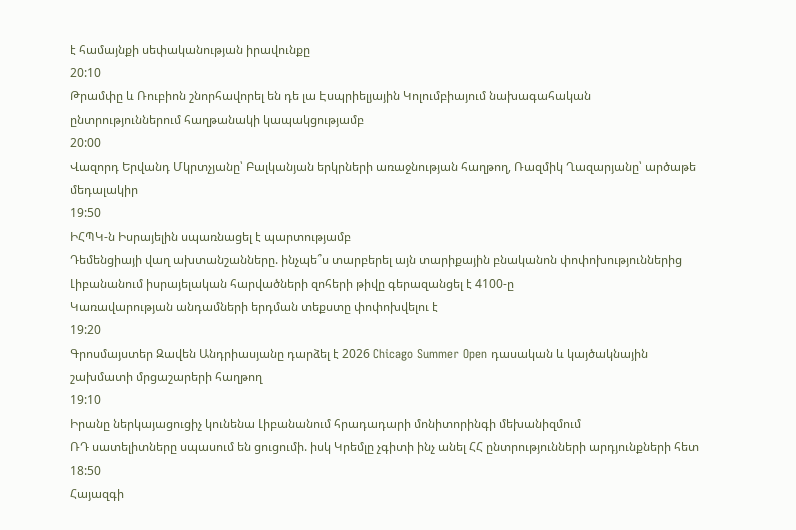է համայնքի սեփականության իրավունքը
20:10
Թրամփը և Ռուբիոն շնորհավորել են դե լա Էսպրիելյային Կոլումբիայում նախագահական ընտրություններում հաղթանակի կապակցությամբ
20:00
Վազորդ Երվանդ Մկրտչյանը՝ Բալկանյան երկրների առաջնության հաղթող, Ռազմիկ Ղազարյանը՝ արծաթե մեդալակիր
19:50
ԻՀՊԿ-ն Իսրայելին սպառնացել է պարտությամբ
Դեմենցիայի վաղ ախտանշանները. ինչպե՞ս տարբերել այն տարիքային բնականոն փոփոխություններից
Լիբանանում իսրայելական հարվածների զոհերի թիվը գերազանցել է 4100-ը
Կառավարության անդամների երդման տեքստը փոփոխվելու է
19:20
Գրոսմայստեր Զավեն Անդրիասյանը դարձել է 2026 Chicago Summer Open դասական և կայծակնային շախմատի մրցաշարերի հաղթող
19:10
Իրանը ներկայացուցիչ կունենա Լիբանանում հրադադարի մոնիտորինգի մեխանիզմում
ՌԴ սատելիտները սպասում են ցուցումի. իսկ Կրեմլը չգիտի ինչ անել ՀՀ ընտրությունների արդյունքների հետ
18:50
Հայազգի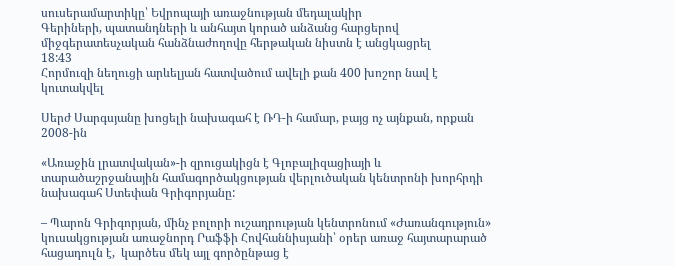սուսերամարտիկը՝ Եվրոպայի առաջնության մեդալակիր
Գերիների, պատանդների և անհայտ կորած անձանց հարցերով միջգերատեսչական հանձնաժողովը հերթական նիստն է անցկացրել
18:43
Հորմուզի նեղուցի արևելյան հատվածում ավելի քան 400 խոշոր նավ է կուտակվել

Սերժ Սարգսյանը խոցելի նախագահ է ՌԴ-ի համար, բայց ոչ այնքան, որքան 2008-ին

«Առաջին լրատվական»-ի զրուցակիցն է Գլոբալիզացիայի և տարածաշրջանային համագործակցության վերլուծական կենտրոնի խորհրդի նախագահ Ստեփան Գրիգորյանը:

– Պարոն Գրիգորյան, մինչ բոլորի ուշադրության կենտրոնում «Ժառանգություն» կուսակցության առաջնորդ Րաֆֆի Հովհաննիսյանի՝ օրեր առաջ հայտարարած հացադուլն է,  կարծես մեկ այլ գործընթաց է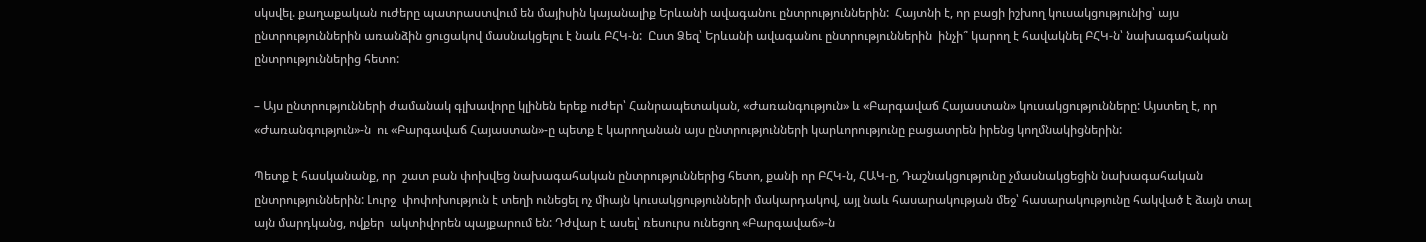սկսվել. քաղաքական ուժերը պատրաստվում են մայիսին կայանալիք Երևանի ավագանու ընտրություններին:  Հայտնի է, որ բացի իշխող կուսակցությունից՝ այս ընտրություններին առանձին ցուցակով մասնակցելու է նաև ԲՀԿ-ն:  Ըստ Ձեզ՝ Երևանի ավագանու ընտրություններին  ինչի՞ կարող է հավակնել ԲՀԿ-ն՝ նախագահական ընտրություններից հետո:

– Այս ընտրությունների ժամանակ գլխավորը կլինեն երեք ուժեր՝ Հանրապետական, «Ժառանգություն» և «Բարգավաճ Հայաստան» կուսակցությունները: Այստեղ է, որ «Ժառանգություն»-ն  ու «Բարգավաճ Հայաստան»-ը պետք է կարողանան այս ընտրությունների կարևորությունը բացատրեն իրենց կողմնակիցներին:

Պետք է հասկանանք, որ  շատ բան փոխվեց նախագահական ընտրություններից հետո, քանի որ ԲՀԿ-ն, ՀԱԿ-ը, Դաշնակցությունը չմասնակցեցին նախագահական ընտրություններին: Լուրջ  փոփոխություն է տեղի ունեցել ոչ միայն կուսակցությունների մակարդակով, այլ նաև հասարակության մեջ՝ հասարակությունը հակված է ձայն տալ այն մարդկանց, ովքեր  ակտիվորեն պայքարում են: Դժվար է ասել՝ ռեսուրս ունեցող «Բարգավաճ»-ն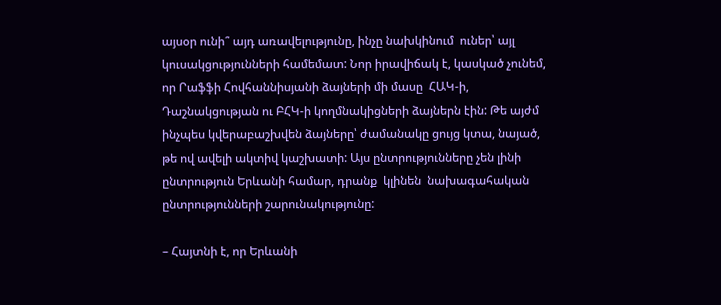այսօր ունի՞ այդ առավելությունը, ինչը նախկինում  ուներ՝ այլ կուսակցությունների համեմատ: Նոր իրավիճակ է, կասկած չունեմ, որ Րաֆֆի Հովհաննիսյանի ձայների մի մասը  ՀԱԿ-ի, Դաշնակցության ու ԲՀԿ-ի կողմնակիցների ձայներն էին: Թե այժմ ինչպես կվերաբաշխվեն ձայները՝ ժամանակը ցույց կտա, նայած, թե ով ավելի ակտիվ կաշխատի: Այս ընտրությունները չեն լինի ընտրություն Երևանի համար, դրանք  կլինեն  նախագահական ընտրությունների շարունակությունը:

– Հայտնի է, որ Երևանի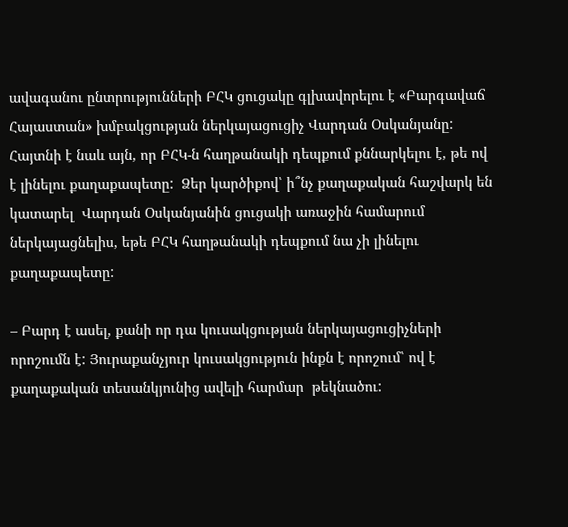ավագանու ընտրությունների ԲՀԿ ցուցակը գլխավորելու է «Բարգավաճ Հայաստան» խմբակցության ներկայացուցիչ Վարդան Օսկանյանը:  Հայտնի է նաև այն, որ ԲՀԿ-ն հաղթանակի դեպքում քննարկելու է, թե ով է լինելու քաղաքապետը:  Ձեր կարծիքով՝ ի՞նչ քաղաքական հաշվարկ են կատարել  Վարդան Օսկանյանին ցուցակի առաջին համարում ներկայացնելիս, եթե ԲՀԿ հաղթանակի դեպքում նա չի լինելու քաղաքապետը:

– Բարդ է ասել, քանի որ դա կուսակցության ներկայացուցիչների որոշումն է: Յուրաքանչյուր կուսակցություն ինքն է որոշում՝ ով է քաղաքական տեսանկյունից ավելի հարմար  թեկնածու: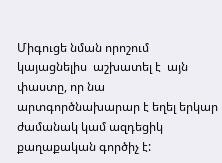Միգուցե նման որոշում կայացնելիս  աշխատել է  այն փաստը, որ նա արտգործնախարար է եղել երկար ժամանակ կամ ազդեցիկ քաղաքական գործիչ է: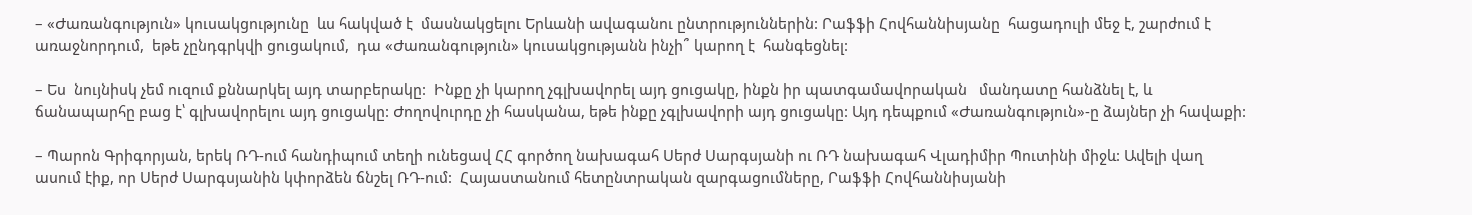– «Ժառանգություն» կուսակցությունը  ևս հակված է  մասնակցելու Երևանի ավագանու ընտրություններին: Րաֆֆի Հովհաննիսյանը  հացադուլի մեջ է, շարժում է առաջնորդում,  եթե չընդգրկվի ցուցակում,  դա «Ժառանգություն» կուսակցությանն ինչի՞ կարող է  հանգեցնել:

– Ես  նույնիսկ չեմ ուզում քննարկել այդ տարբերակը:  Ինքը չի կարող չգլխավորել այդ ցուցակը, ինքն իր պատգամավորական   մանդատը հանձնել է, և  ճանապարհը բաց է՝ գլխավորելու այդ ցուցակը: Ժողովուրդը չի հասկանա, եթե ինքը չգլխավորի այդ ցուցակը: Այդ դեպքում «Ժառանգություն»-ը ձայներ չի հավաքի:

– Պարոն Գրիգորյան, երեկ ՌԴ-ում հանդիպում տեղի ունեցավ ՀՀ գործող նախագահ Սերժ Սարգսյանի ու ՌԴ նախագահ Վլադիմիր Պուտինի միջև: Ավելի վաղ ասում էիք, որ Սերժ Սարգսյանին կփորձեն ճնշել ՌԴ-ում:  Հայաստանում հետընտրական զարգացումները, Րաֆֆի Հովհաննիսյանի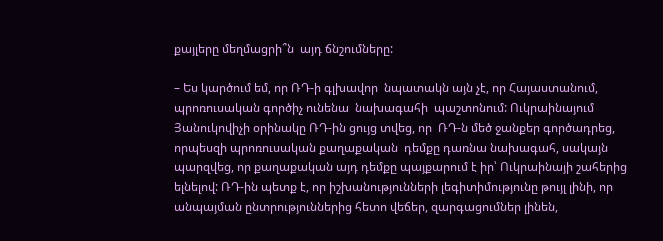քայլերը մեղմացրի՞ն  այդ ճնշումները:

– Ես կարծում եմ, որ ՌԴ-ի գլխավոր  նպատակն այն չէ, որ Հայաստանում, պրոռուսական գործիչ ունենա  նախագահի  պաշտոնում: Ուկրաինայում Յանուկովիչի օրինակը ՌԴ-ին ցույց տվեց, որ  ՌԴ-ն մեծ ջանքեր գործադրեց, որպեսզի պրոռուսական քաղաքական  դեմքը դառնա նախագահ, սակայն պարզվեց, որ քաղաքական այդ դեմքը պայքարում է իր՝ Ուկրաինայի շահերից ելնելով: ՌԴ-ին պետք է, որ իշխանությունների լեգիտիմությունը թույլ լինի, որ անպայման ընտրություններից հետո վեճեր, զարգացումներ լինեն,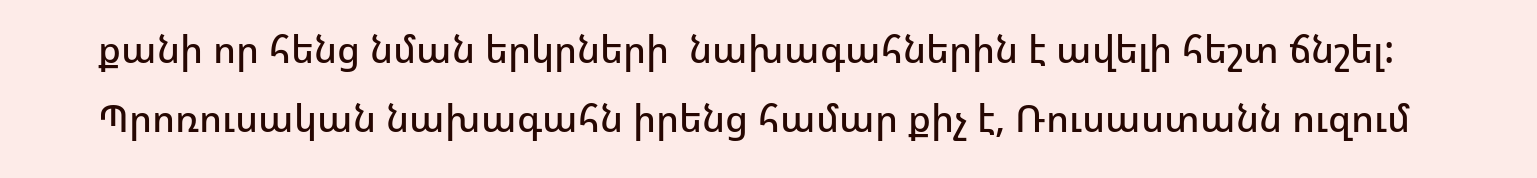քանի որ հենց նման երկրների  նախագահներին է ավելի հեշտ ճնշել: Պրոռուսական նախագահն իրենց համար քիչ է, Ռուսաստանն ուզում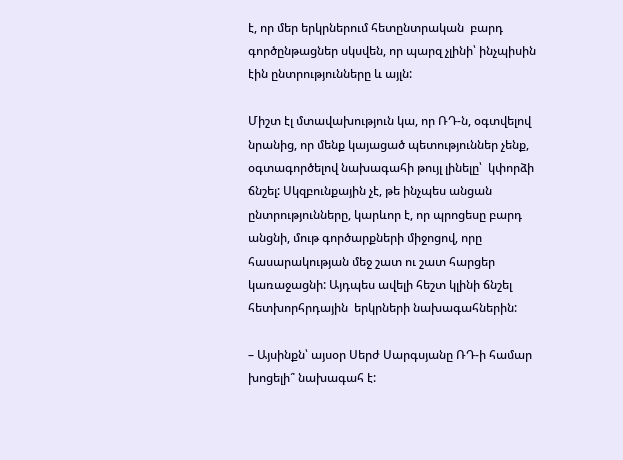է, որ մեր երկրներում հետընտրական  բարդ գործընթացներ սկսվեն, որ պարզ չլինի՝ ինչպիսին էին ընտրությունները և այլն:

Միշտ էլ մտավախություն կա, որ ՌԴ-ն, օգտվելով նրանից, որ մենք կայացած պետություններ չենք, օգտագործելով նախագահի թույլ լինելը՝  կփորձի ճնշել: Սկզբունքային չէ, թե ինչպես անցան ընտրությունները, կարևոր է, որ պրոցեսը բարդ անցնի, մութ գործարքների միջոցով, որը հասարակության մեջ շատ ու շատ հարցեր կառաջացնի: Այդպես ավելի հեշտ կլինի ճնշել հետխորհրդային  երկրների նախագահներին:

– Այսինքն՝ այսօր Սերժ Սարգսյանը ՌԴ-ի համար խոցելի՞ նախագահ է: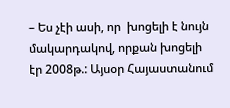– Ես չէի ասի, որ  խոցելի է նույն մակարդակով, որքան խոցելի էր 2008թ.: Այսօր Հայաստանում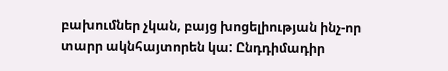բախումներ չկան, բայց խոցելիության ինչ-որ տարր ակնհայտորեն կա: Ընդդիմադիր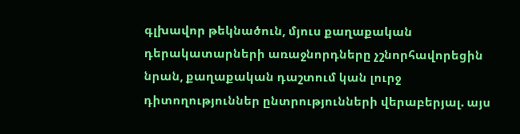գլխավոր թեկնածուն, մյուս քաղաքական դերակատարների առաջնորդները չշնորհավորեցին նրան, քաղաքական դաշտում կան լուրջ դիտողություններ ընտրությունների վերաբերյալ. այս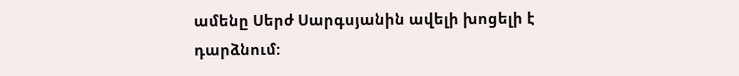ամենը Սերժ Սարգսյանին ավելի խոցելի է դարձնում: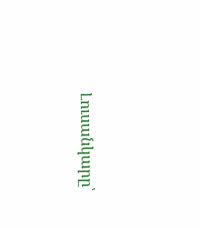Լուսանկարը՝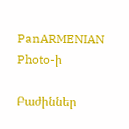PanARMENIAN Photo-ի

Բաժիններ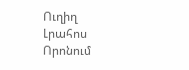Ուղիղ
Լրահոս
Որոնում